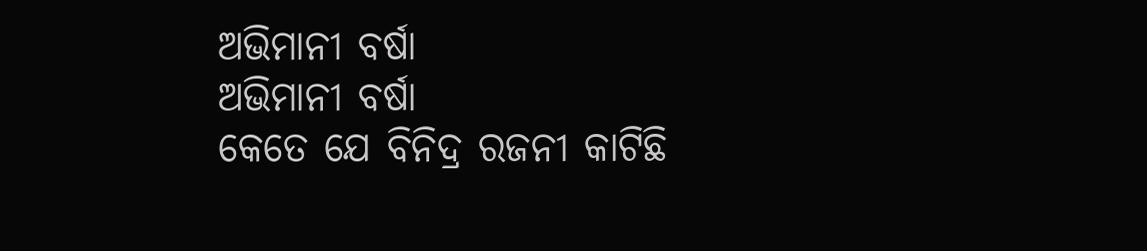ଅଭିମାନୀ ବର୍ଷା
ଅଭିମାନୀ ବର୍ଷା
କେତେ ଯେ ବିନିଦ୍ର ରଜନୀ କାଟିଛି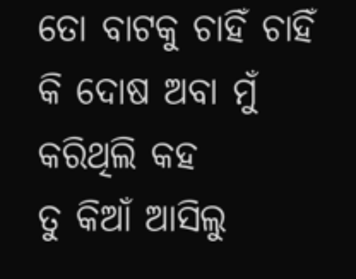ତୋ ବାଟକୁ ଚାହିଁ ଚାହିଁ
କି ଦୋଷ ଅବା ମୁଁ କରିଥିଲି କହ
ତୁ କିଆଁ ଆସିଲୁ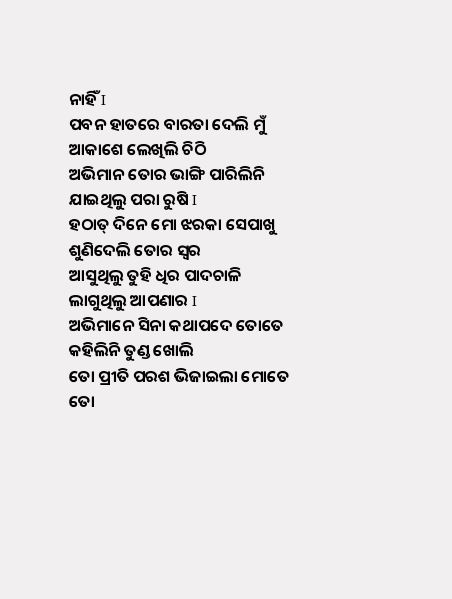ନାହିଁ I
ପବନ ହାତରେ ବାରତା ଦେଲି ମୁଁ
ଆକାଶେ ଲେଖିଲି ଚିଠି
ଅଭିମାନ ତୋର ଭାଙ୍ଗି ପାରିଲିନି
ଯାଇଥିଲୁ ପରା ରୁଷି I
ହଠାତ୍ ଦିନେ ମୋ ଝରକା ସେପାଖୁ
ଶୁଣିଦେଲି ତୋର ସ୍ୱର
ଆସୁଥିଲୁ ତୁହି ଧିର ପାଦଚାଳି
ଲାଗୁଥିଲୁ ଆପଣାର I
ଅଭିମାନେ ସିନା କଥାପଦେ ତୋତେ
କହିଲିନି ତୁଣ୍ଡ ଖୋଲି
ତୋ ପ୍ରୀତି ପରଶ ଭିଜାଇଲା ମୋତେ
ତୋ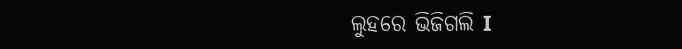ଲୁହରେ ଭିଜିଗଲି I